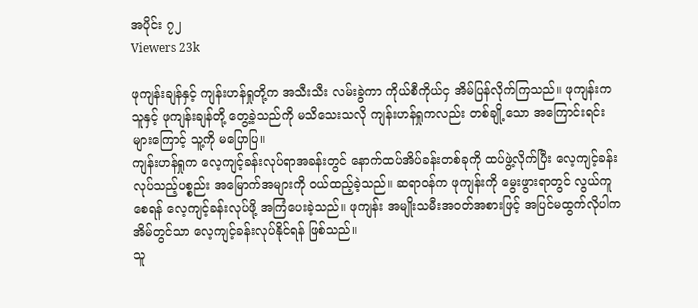အပိုင်း ၇၂
Viewers 23k

ဖုကျန်းချန်နှင့် ကျန်းဟန်ရှုတို့က အသီးသီး လမ်းခွဲကာ ကိုယ်စီကိုယ်ငှ အိမ်ပြန်လိုက်ကြသည်။ ဖုကျန်းက သူနှင့် ဖုကျန်းချန်တို့ တွေ့ခဲ့သည်ကို မသိသေးသလို ကျန်းဟန်ရှုကလည်း တစ်ချို့သော အကြောင်းရင်းများကြောင့် သူ့ကို မပြောပြ။
ကျန်းဟန်ရှုက လေ့ကျင့်ခန်းလုပ်ရာအခန်းတွင် နောက်ထပ်အိပ်ခန်းတစ်ခုကို ထပ်ဖွဲ့လိုက်ပြီး လေ့ကျင့်ခန်းလုပ်သည့်ပစ္စည်း အ‌‌မြောက်အများကို ဝယ်ထည့်ခဲ့သည်။ ဆရာဝန်က ဖုကျန်းကို မွေးဖွားရာတွင် လွယ်ကူစေရန် လေ့ကျင့်ခန်းလုပ်ဖို့ အကြံပေးခဲ့သည်။ ဖုကျန်း အမျိုးသမီးအဝတ်အစားဖြင့် အပြင်မထွက်လိုပါက အိမ်တွင်သာ လေ့ကျင့်ခန်းလုပ်နိုင်ရန် ဖြစ်သည်။
သူ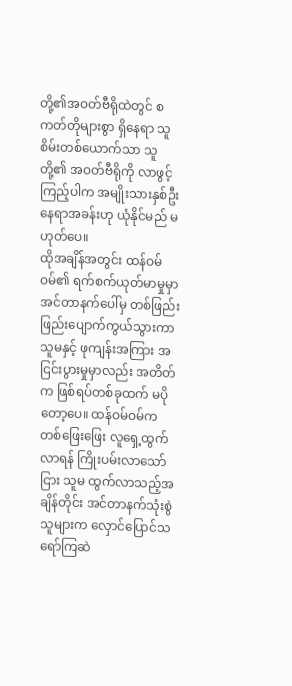တို့၏အဝတ်ဗီရိုထဲတွင် စကတ်တိုများစွာ ရှိနေရာ သူစိမ်းတစ်ယောက်သာ သူတို့၏ အဝတ်ဗီရိုကို လာဖွင့်ကြည့်ပါက အမျိုးသားနှစ်ဦးနေရာအခန်းဟု ယုံနိုင်မည် မဟုတ်ပေ။
ထိုအချိန်အတွင်း ထန်ဝမ်ဝမ်၏ ရက်စက်ယုတ်မာမှုမှာ အင်တာနက်ပေါ်မှ တစ်ဖြည်းဖြည်းပျောက်ကွယ်သွားကာ သူမနှင့် ဖုကျန်းအကြား အငြင်းပွားမှုမှာလည်း အတိတ်က ဖြစ်ရပ်တစ်ခုထက် မပိုတော့ပေ။ ထန်ဝမ်ဝမ်က တစ်ဖြေး‌ဖြေး လူရှေ့ထွက်လာရန် ကြိုးပမ်းလာသော်ငြား သူမ ထွက်လာသည့်အချိန်တိုင်း အင်တာနက်သုံးစွဲသူများက လှောင်ပြောင်သရော်ကြ‌ဆဲ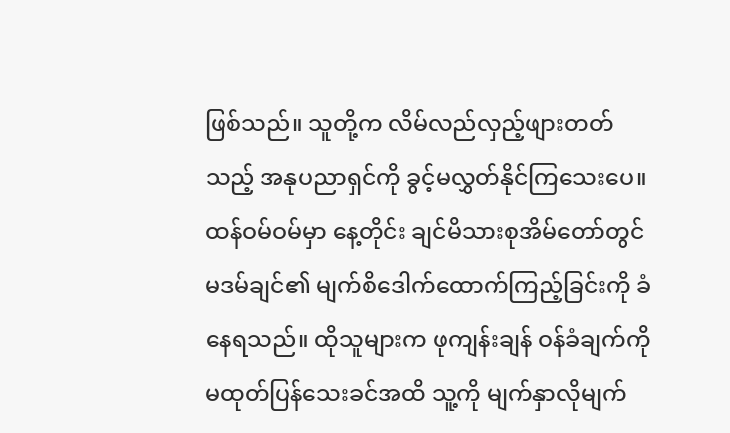ဖြစ်သည်။ သူတို့က လိမ်လည်လှည့်ဖျားတတ်သည့် အနုပညာရှင်ကို ခွင့်မလွှတ်နိုင်ကြသေးပေ။
ထန်ဝမ်ဝမ်မှာ နေ့တိုင်း ချင်မိသားစုအိမ်တော်တွင် မဒမ်ချင်၏ မျက်စိဒေါက်ထောက်ကြည့်ခြင်းကို ခံနေရသည်။ ထိုသူများက ဖုကျန်းချန် ဝန်ခံချက်ကိုမထုတ်ပြန်သေးခင်အထိ သူ့ကို မျက်နှာလိုမျက်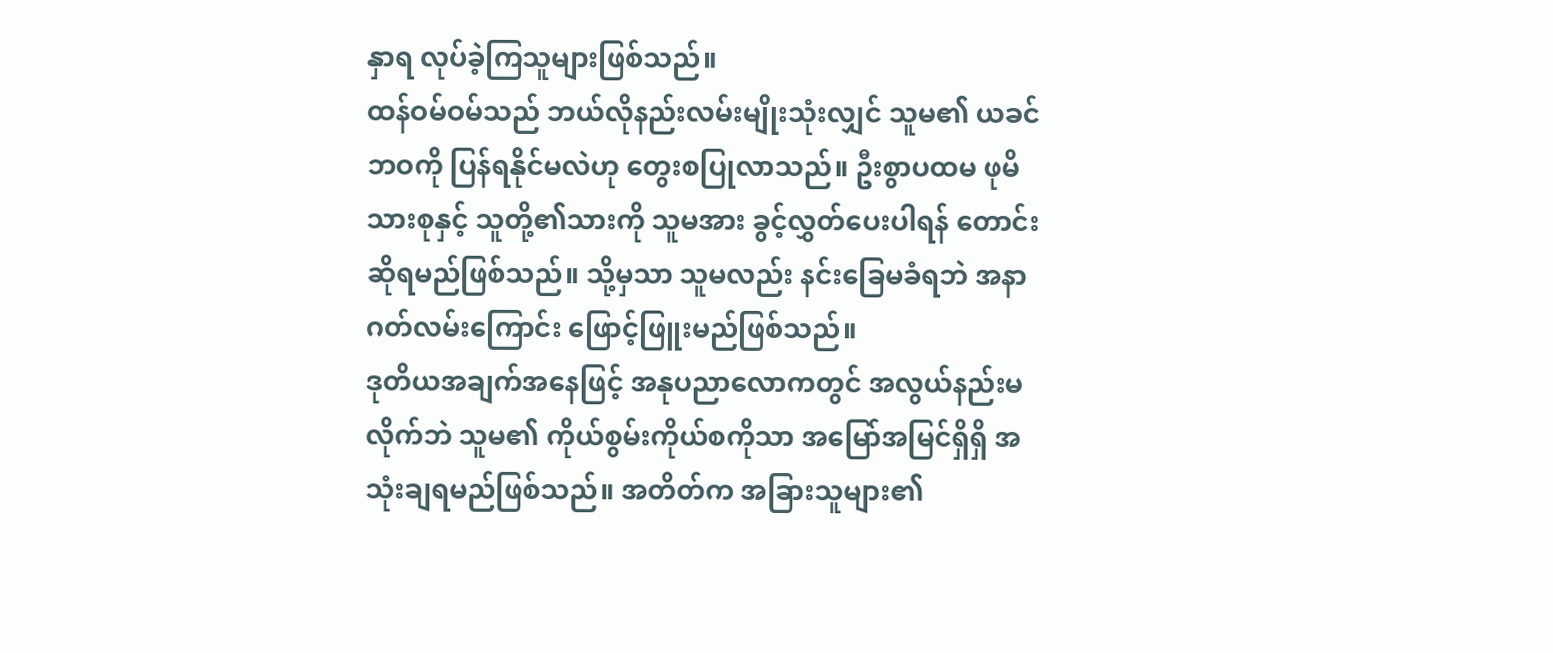နှာရ လုပ်ခဲ့ကြသူများဖြစ်သည်။
ထန်ဝမ်ဝမ်သည် ဘယ်လိုနည်းလမ်းမျိုးသုံးလျှင် သူမ၏ ယခင်ဘဝကို ပြန်ရနိုင်မလဲဟု တွေးစပြုလာသည်။ ဦးစွာပထမ ဖုမိသားစုနှင့် သူတို့၏သားကို သူမအား ခွင့်လွှတ်ပေးပါရန် တောင်းဆိုရမည်ဖြစ်သည်။ သို့မှသာ သူမလည်း နင်းခြေမခံရဘဲ အနာဂတ်လမ်းကြောင်း ဖြောင့်ဖြူးမည်ဖြစ်သည်။
ဒုတိယအချက်အနေဖြင့် အနုပညာလောကတွင် အလွယ်နည်းမလိုက်ဘဲ သူမ၏ ကိုယ်စွမ်းကိုယ်စကိုသာ အမြော်အမြင်ရှိရှိ အသုံးချရမည်ဖြစ်သည်။ အတိတ်က အခြားသူများ၏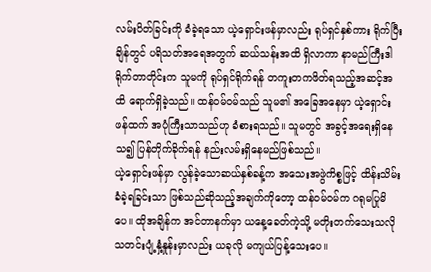လမ်းပိတ်ခြင်းကို ခံခဲ့ရသော ယဲ့ရှောင်းဖန်မှာလည်း ရုပ်ရှင်နှစ်ကား ရိုက်ပြီးချိန်တွင် ပရိသတ်အရေအတွက် ဆယ်သန်းအထိ ရှိလာကာ နာမည်ကြီးဒါရိုက်တာတိုင်းက သူမကို ရုပ်ရှင်ရိုက်ရန် တကူးတကဖိတ်ရသည့်အဆင့်အထိ ရောက်ရှိခဲ့သည်။ ထန်ဝမ်ဝမ်သည် သူမ၏ အခြေအနေမှာ ယဲ့ရှောင်းဖန်ထက် အပုံကြီးသာသည်ဟု ခံစားရသည်။ သူမတွင် အခွင့်အရေးရှိနေသ၍ ပြန်တိုက်ခိုက်ရန် နည်းလမ်းရှိနေမည်ဖြစ်သည်။
ယဲ့ရှောင်းဖန်မှာ လွန်ခဲ့သောဆယ်နှစ်ခန့်က အသေးအဖွဲကိစ္စဖြင့် ထိန်းသိမ်းခံခဲ့ရခြင်းသာ ဖြစ်သည်ဆိုသည့်အချက်ကိုတော့ ထန်ဝမ်ဝမ်က ဂရုမပြုမိပေ။ ထိုအချိန်က အင်တာနက်မှာ ယနေ့ခေတ်ကဲ့သို့ မတိုးတက်သေးသလို သတင်းပျံ့နှံ့နှုန်းမှာလည်း ယခုလို မကျယ်ပြန့်သေးပေ။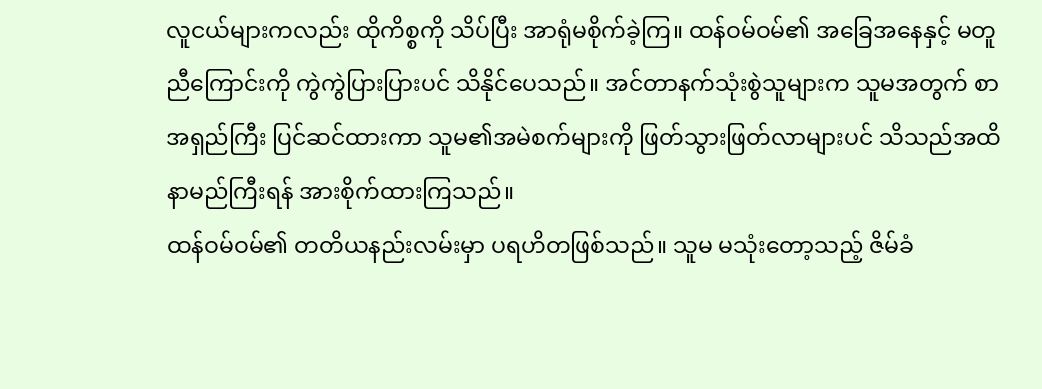လူငယ်များကလည်း ထိုကိစ္စကို သိပ်ပြီး အာရုံမစိုက်ခဲ့ကြ။ ထန်ဝမ်ဝမ်၏ အခြေအနေနှင့် မတူညီကြောင်းကို ကွဲကွဲပြားပြားပင် သိနိုင်ပေသည်။ အင်တာနက်သုံးစွဲသူများက သူမအတွက် စာအရှည်ကြီး ပြင်ဆင်ထားကာ သူမ၏အမဲစက်များကို ဖြတ်သွားဖြတ်လာများပင် သိသည်အထိ နာမည်ကြီးရန် အားစိုက်ထားကြသည်။
ထန်ဝမ်ဝမ်၏ တတိယနည်းလမ်းမှာ ပရဟိတဖြစ်သည်။ သူမ မသုံးတော့သည့် ဇိမ်ခံ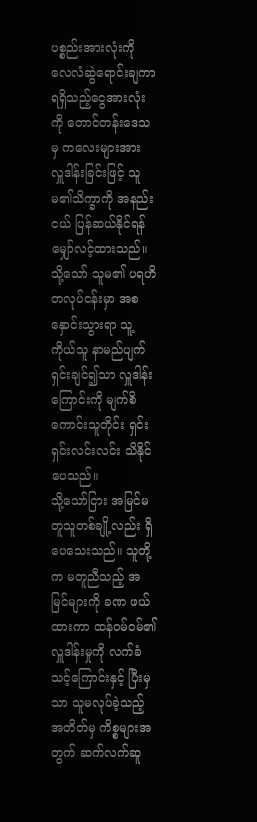ပစ္စည်းအားလုံးကို လေလံဆွဲရောင်းချကာ ရရှိသည့်ငွေအားလုံးကို တောင်တန်းဒေသမှ ကလေးများအား လှူဒါန်းခြင်းဖြင့် သူမ၏သိက္ခာကို အနည်းငယ် ပြန်ဆယ်နိုင်ရန် မျှော်လင့်ထားသည်။ သို့သော် သူမ၏ ပရဟိတလုပ်ငန်းမှာ အစနှောင်းသွားရာ သူ့ကိုယ်သူ နာမည်ပျက်ရှင်းချင်၍သာ လှူဒါန်းကြောင်းကို မျက်စိကောင်းသူတိုင်း ရှင်းရှင်းလင်းလင်း သိနိုင်ပေသည်။
သို့သော်ငြား အမြင်မတူသူတစ်ချို့လည်း ရှိပေသေးသည်။ သူတို့က မတူညီသည့် အမြင်များကို ခဏ ဖယ်ထားကာ ထန်ဝမ်ဝမ်၏ လှူဒါန်းမှုကို လက်ခံသင့်ကြောင်းနှင့် ပြီးမှသာ သူမလုပ်ခဲ့သည့် အတိတ်မှ ကိစ္စများအတွက် ဆက်လက်ဆူ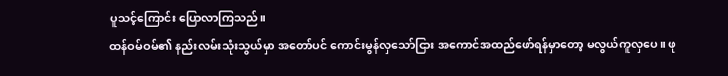ပူသင့်ကြောင်း ပြောလာကြသည်။
ထန်ဝမ်ဝမ်၏ နည်းလမ်းသုံးသွယ်မှာ အတော်ပင် ကောင်းမွန်လှသော်ငြား အကောင်အထည်ဖော်ရန်မှာတော့ မလွယ်ကူလှပေ။ ဖု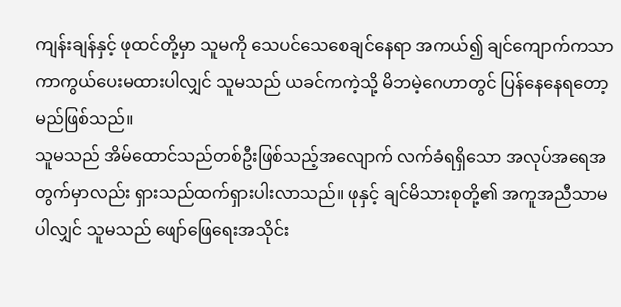ကျန်းချန်နှင့် ဖုထင်တို့မှာ သူမကို သေ‌ပင်သေစေချင်နေရာ အကယ်၍ ချင်ကျောက်ကသာ ကာကွယ်ပေးမထားပါလျှင် သူမသည် ယခင်ကကဲ့သို့ မိဘမဲ့ဂေဟာတွင် ပြန်နေနေရတော့မည်ဖြစ်သည်။
သူမသည် အိမ်ထောင်သည်တစ်ဦးဖြစ်သည့်အလျောက် လက်ခံရရှိသော အလုပ်အရေအတွက်မှာလည်း ရှားသည်ထက်ရှားပါးလာသည်။ ဖုနှင့် ချင်မိသားစုတို့၏ အကူအညီသာမပါလျှင် သူမသည် ဖျော်ဖြေရေးအသိုင်း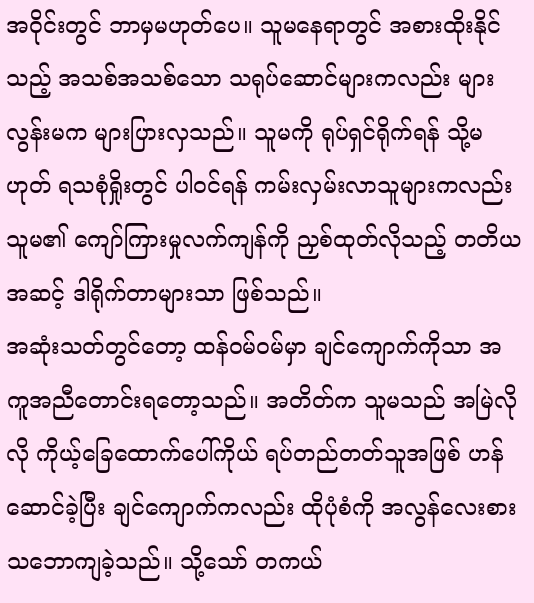အဝိုင်းတွင် ဘာမှမဟုတ်ပေ။ သူမနေရာတွင် အစားထိုးနိုင်သည့် အသစ်အသစ်သော သရုပ်‌ဆောင်များကလည်း များလွန်းမက များပြားလှသည်။ သူမကို ရုပ်ရှင်ရိုက်ရန် သို့မဟုတ် ရသစုံရှိုးတွင် ပါဝင်ရန် ကမ်းလှမ်းလာသူများကလည်း သူမ၏ ကျော်ကြားမှုလက်ကျန်ကို ညှစ်ထုတ်လိုသည့် တတိယအဆင့် ဒါရိုက်တာများသာ ဖြစ်သည်။
အဆုံးသတ်တွင်တော့ ထန်ဝမ်ဝမ်မှာ ချင်ကျောက်ကိုသာ အကူအညီတောင်းရတော့သည်။ အတိတ်က သူမသည် အမြဲလိုလို ကိုယ့်ခြေထောက်ပေါ်ကိုယ် ရပ်တည်တတ်သူအဖြစ် ဟန်ဆောင်ခဲ့ပြီး ချင်ကျောက်ကလည်း ထိုပုံစံကို အလွန်လေးစားသဘောကျခဲ့သည်။ သို့သော် တကယ်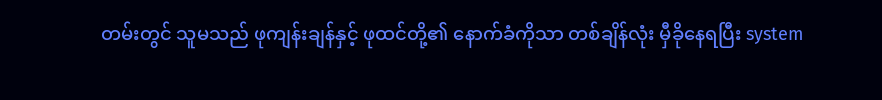တမ်းတွင် သူမသည် ဖုကျန်းချန်နှင့် ဖုထင်တို့၏ နောက်ခံကိုသာ တစ်ချိန်လုံး မှီခိုနေရပြီး system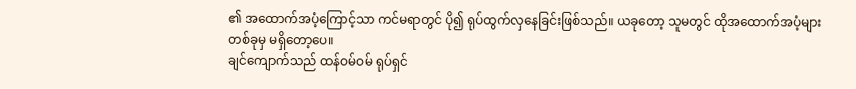၏ အထောက်အပံ့ကြောင့်သာ ကင်မရာတွင် ပို၍ ရုပ်ထွက်လှနေခြင်းဖြစ်သည်။ ယခုတော့ သူမတွင် ထိုအထောက်အပံ့များ တစ်ခုမှ မရှိတော့ပေ။
ချင်ကျောက်သည် ထန်ဝမ်ဝမ် ရုပ်ရှင်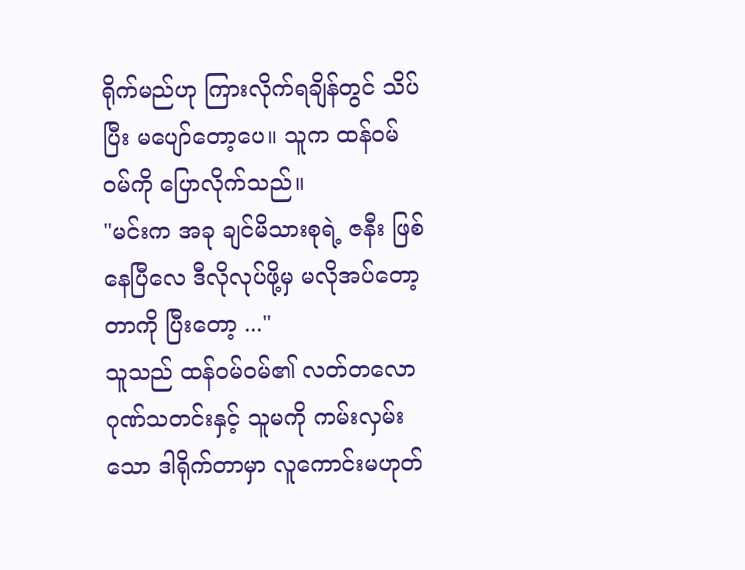ရိုက်မည်ဟု ကြားလိုက်ရချိန်တွင် သိပ်ပြီး မပျော်တော့ပေ။ သူက ထန်ဝမ်ဝမ်ကို ပြောလိုက်သည်။
"မင်းက အခု ချင်မိသားစုရဲ့ ဇနီး ဖြစ်နေပြီလေ ဒီလိုလုပ်ဖို့မှ မလိုအပ်တော့တာကို ပြီးတော့ ..."
သူသည် ထန်ဝမ်ဝမ်၏ လတ်တလော ဂုဏ်သတင်းနှင့် သူမကို ကမ်းလှမ်းသော ဒါရိုက်တာမှာ လူကောင်းမဟုတ်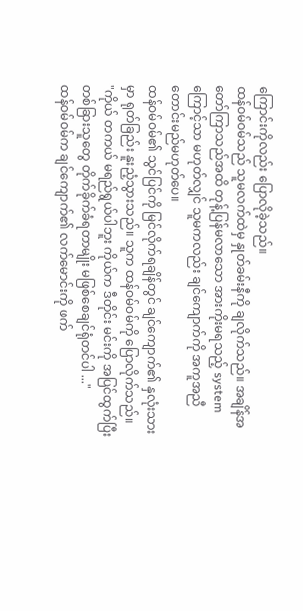ကြောင်းကိုလည်း ပြောလိုခဲ့သည်။
ထန်ဝမ်ဝမ်သည် သူမလက်ထဲမှ နှုတ်ခမ်းနီကို ချလိုက်သည်။ အချိန်အတော်ကြာသည်အထိ တုန့်ပြန်မလာသော အားကိုးမရသည့် system ကြောင့်သာ မဟုတ်လျှင် သူမကလည်း ချင်ကျောက်ကို အကူအညီတောင်းမည်မဟုတ်ပေ။
ထန်ဝမ်ဝမ်၏ သွင်ပြင်ကို မြင်လိုက်ရချိန်တွင် ချင်ကျောက်၏ နှလုံးသားမှာ ရုတ်ခြည်း နူးညံ့သွားသည်။ သူက ထန်ဝမ်ဝမ်ကို ပြောလိုက်သည်။
"ကိုယ် တကယ် မရည်ရွယ်ပါဘူး ကိုယ်က ဒီတိုင်း မင်းကို အပြင်ထွက်ပြီး တစ်ခြားသူတွေ တိုက်ခိုက်ခံရတာမျိုး မဖြစ်စေချင်ရုံတင်ပါ ..."
ထန်ဝမ်ဝမ်က ချင်ကျောက်၏ လက်မောင်းကို ဖက်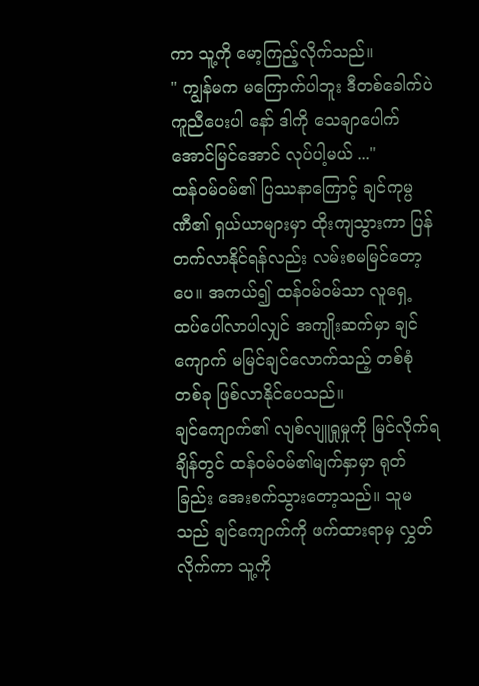ကာ သူ့ကို မော့ကြည့်လိုက်သည်။
" ကျွန်မက မကြောက်ပါဘူး ဒီတစ်ခေါက်ပဲ ကူညီပေးပါ နော် ဒါကို သေချာပေါက် အောင်မြင်အောင် လုပ်ပါ့မယ် ..."
ထန်ဝမ်ဝမ်၏ ပြဿနာကြောင့် ချင်ကုမ္ပဏီ၏ ရှယ်ယာများမှာ ထိုးကျသွားကာ ပြန်တက်လာနိုင်ရန်လည်း လမ်းစမမြင်‌တော့ပေ။ အကယ်၍ ထန်ဝမ်ဝမ်သာ လူရှေ့ ထပ်ပေါ်လာပါလျှင် အကျိုးဆက်မှာ ချင်ကျောက် မမြင်ချင်လောက်သည့် တစ်စုံတစ်ခု ဖြစ်လာနိုင်ပေသည်။
ချင်ကျောက်၏ လျစ်လျူရှုမှုကို မြင်လိုက်ရချိန်တွင် ထန်ဝမ်ဝမ်၏မျက်နှာမှာ ရုတ်ခြည်း အေးစက်သွားတော့သည်။ သူမသည် ချင်ကျောက်ကို ဖက်ထားရာမှ လွှတ်လိုက်ကာ သူ့ကို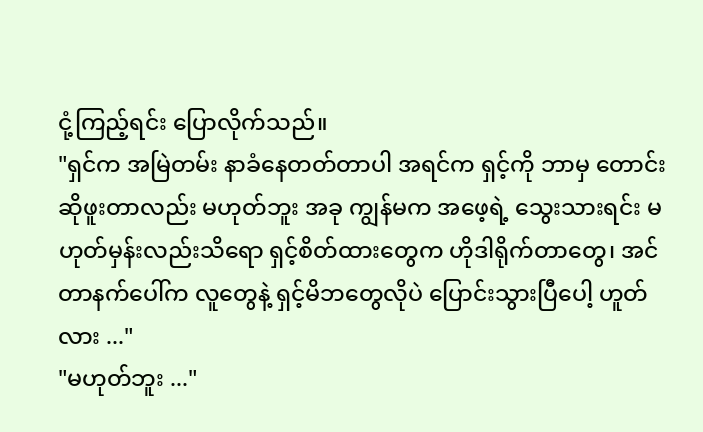ငုံ့ကြည့်ရင်း ပြောလိုက်သည်။
"ရှင်က အမြဲတမ်း နာခံနေတတ်တာပါ အရင်က ရှင့်ကို ဘာမှ တောင်းဆိုဖူးတာလည်း မဟုတ်ဘူး အခု ကျွန်မက အဖေ့ရဲ့ သွေးသားရင်း မဟုတ်မှန်းလည်းသိရော ရှင့်စိတ်ထားတွေက ဟိုဒါရိုက်တာတွေ၊ အင်တာနက်ပေါ်က လူတွေနဲ့ ရှင့်မိဘတွေလိုပဲ ပြောင်းသွားပြီပေါ့ ဟူတ်လား ..."
"မဟုတ်ဘူး ..."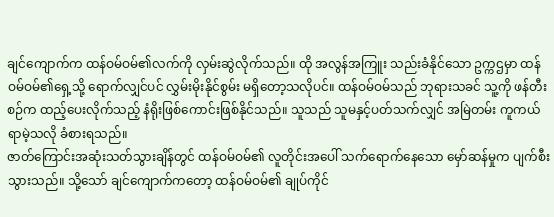ချင်ကျောက်က ထန်ဝမ်ဝမ်၏လက်ကို လှမ်းဆွဲလိုက်သည်။ ထို အလွန်အကြူး သည်းခံနိုင်သော ဥက္ကဌမှာ ထန်ဝမ်ဝမ်၏ရှေ့သို့ ရောက်လျှင်ပင် လွှမ်းမိုးနိုင်စွမ်း မရှိတော့သလိုပင်။ ထန်ဝမ်ဝမ်သည် ဘုရားသခင် သူ့ကို ဖန်တီးစဉ်က ထည့်ပေးလိုက်သည့် နံရိုးဖြစ်ကောင်းဖြစ်နိုင်သည်။ သူသည် သူမနှင့်ပတ်သက်လျှင် အမြဲတမ်း ကူကယ်ရာမဲ့သလို ခံစားရသည်။
ဇာတ်ကြောင်းအဆုံးသတ်သွားချိန်တွင် ထန်ဝမ်ဝမ်၏ လူတိုင်းအပေါ် သက်ရောက်နေသော မှော်ဆန်မှုက ပျက်စီးသွားသည်။ သို့သော် ချင်ကျောက်ကတော့ ထန်ဝမ်ဝမ်၏ ချုပ်ကိုင်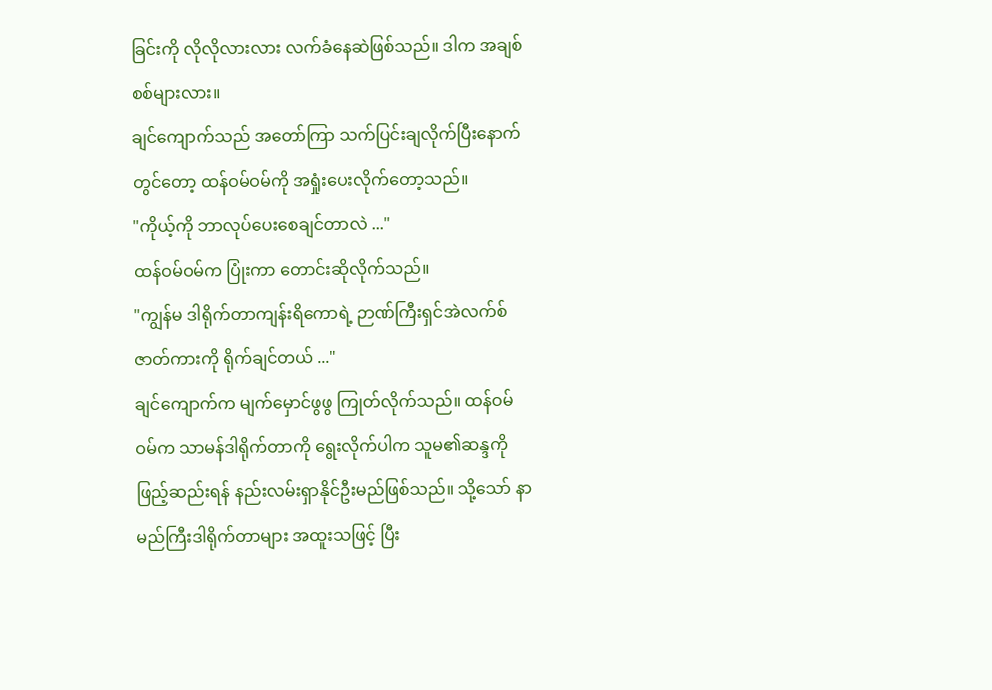ခြင်းကို လိုလိုလားလား လက်ခံနေဆဲဖြစ်သည်။ ဒါက အချစ်စစ်များလား။
ချင်ကျောက်သည် အတော်ကြာ သက်ပြင်းချလိုက်ပြီးနောက်တွင်‌တော့ ထန်ဝမ်ဝမ်ကို အရှုံးပေးလိုက်တော့သည်။
"ကိုယ့်ကို ဘာလုပ်‌ပေးစေချင်တာလဲ ..."
ထန်ဝမ်ဝမ်က ပြုံးကာ‌ တောင်းဆိုလိုက်သည်။
"ကျွန်မ ဒါရိုက်တာကျန်းရိကောရဲ့ ဉာဏ်ကြီးရှင်အဲလက်စ် ဇာတ်ကားကို ရိုက်ချင်တယ် ..."
ချင်ကျောက်က မျက်မှောင်ဖွဖွ ကြုတ်လိုက်သည်။ ထန်ဝမ်ဝမ်က သာမန်ဒါရိုက်တာကို ရွေးလိုက်ပါက သူမ၏ဆန္ဒကို ဖြည့်ဆည်းရန် နည်းလမ်းရှာနိုင်ဦးမည်ဖြစ်သည်။ သို့သော် နာမည်ကြီးဒါရိုက်တာများ အထူးသဖြင့် ပြီး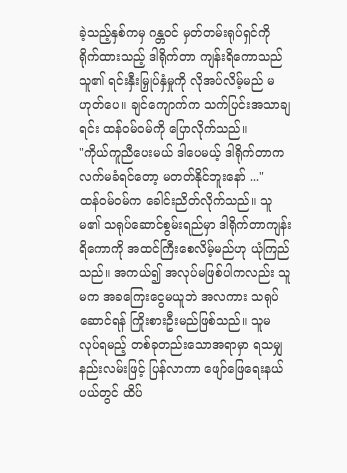ခဲ့သည့်နှစ်ကမှ ဂန္တဝင် မှတ်တမ်းရုပ်ရှင်ကို ရိုက်ထားသည့် ဒါရိုက်တာ ကျန်းရိကောသည် သူ၏ ရင်းနှီးမြှုပ်နှံမှုကို လိုအပ်လိမ့်မည် မဟုတ်ပေ။ ချင်ကျောက်က သက်ပြင်းအသာချရင်း ထန်ဝမ်ဝမ်ကို ပြောလိုက်သည်။
"ကိုယ်ကူညီပေးမယ် ဒါပေမယ့် ဒါရိုက်တာက လက်မခံရင်တော့ မတတ်နိုင်ဘူးနော် ..."
ထန်ဝမ်ဝမ်က ခေါင်းညိတ်လိုက်သည်။ သူမ၏ သရုပ်‌ဆောင်စွမ်းရည်မှာ ဒါရိုက်တာကျန်းရိကောကို အထင်ကြီးစေလိမ့်မည်ဟု ယုံကြည်သည်။ အကယ်၍ အလုပ်မဖြစ်ပါကလည်း သူမက အခကြေးငွေမယူဘဲ အလကား သရုပ်ဆောင်ရန် ကြိုးစားဦးမည်ဖြစ်သည်။ သူမ လုပ်ရမည့် တစ်ခုတည်းသောအရာမှာ ရသမျှ နည်းလမ်းဖြင့် ပြန်လာကာ ဖျော်ဖြေရေးနယ်ပယ်တွင် ထိပ်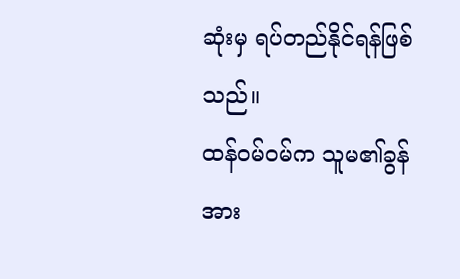ဆုံးမှ ရပ်တည်နိုင်ရန်ဖြစ်သည်။
ထန်ဝမ်ဝမ်က သူမ၏ခွန်အား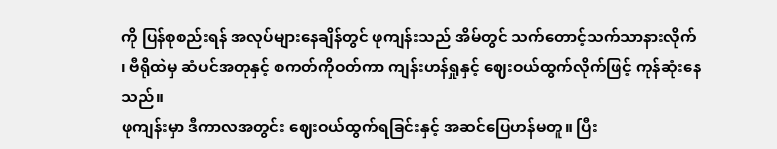ကို ပြန်စုစည်းရန် အလုပ်များနေချိန်တွင် ဖုကျန်းသည် အိမ်တွင် သက်တောင့်သက်သာနားလိုက် ၊ ဗီရိုထဲမှ ဆံပင်အတုနှင့် စကတ်ကိုဝတ်ကာ ကျန်းဟန်ရှုနှင့် ဈေးဝယ်ထွက်လိုက်ဖြင့် ကုန်ဆုံးနေသည်။
ဖုကျန်းမှာ ဒီကာလအတွင်း ဈေးဝယ်ထွက်ရခြင်းနှင့် အဆင်ပြေဟန်မတူ။ ပြီး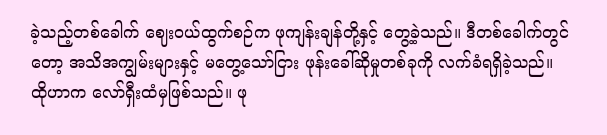ခဲ့သည့်တစ်ခေါက် ဈေးဝယ်ထွက်စဉ်က ဖုကျန်းချန်တို့နှင့် တွေ့ခဲ့သည်။ ဒီတစ်ခေါက်တွင်တော့ အသိအကျွမ်းများနှင့် မတွေ့သော်ငြား ဖုန်းခေါ်ဆိုမှုတစ်ခုကို လက်ခံရရှိခဲ့သည်။
ထိုဟာက လော်ရှီးထံမှဖြစ်သည်။ ဖု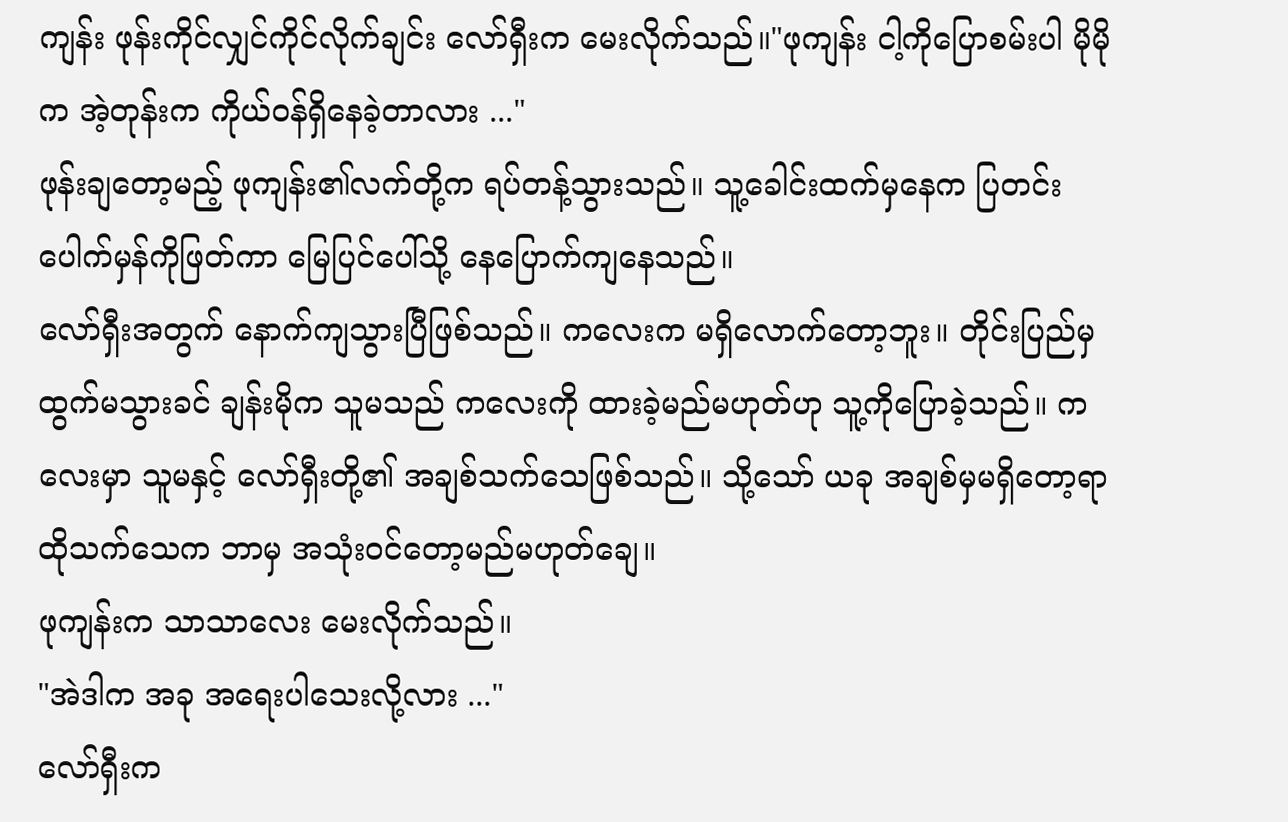ကျန်း ဖုန်းကိုင်လျှင်ကိုင်လိုက်ချင်း လော်ရှီးက မေးလိုက်သည်။"ဖုကျန်း ငါ့ကိုပြောစမ်းပါ မိုမိုက အဲ့တုန်းက ကိုယ်ဝန်ရှိနေခဲ့တာလား ..."
ဖုန်းချတော့မည့် ဖုကျန်း၏လက်တို့က ရပ်တန့်သွားသည်။ သူ့ခေါင်းထက်မှနေက ပြတင်းပေါက်မှန်ကိုဖြတ်ကာ မြေပြင်ပေါ်သို့ နေပြောက်ကျနေသည်။
လော်ရှီးအတွက် နောက်ကျသွားပြီဖြစ်သည်။ ကလေးက မရှိလောက်တော့ဘူး။ တိုင်းပြည်မှ ထွက်မသွားခင် ချန်းမိုက သူမသည် ကလေးကို ထားခဲ့မည်မဟုတ်ဟု သူ့ကိုပြောခဲ့သည်။ ကလေးမှာ သူမနှင့် ‌လော်ရှီးတို့၏ အချစ်သက်သေဖြစ်သည်။ သို့သော် ယခု အချစ်မှမရှိတော့ရာ ထိုသက်သေက ဘာမှ အသုံးဝင်တော့မည်မဟုတ်ချေ။
ဖုကျန်းက သာသာလေး မေးလိုက်သည်။
"အဲဒါက အခု အရေးပါသေးလို့လား ..."
လော်ရှီးက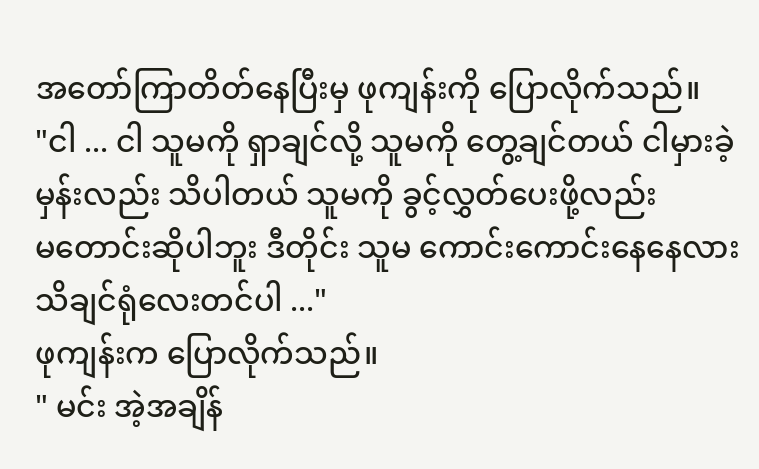အတော်ကြာတိတ်နေပြီးမှ ဖုကျန်းကို ပြောလိုက်သည်။
"ငါ ... ငါ သူမကို ရှာချင်လို့ သူမကို တွေ့ချင်တယ် ငါမှားခဲ့မှန်းလည်း သိပါတယ် သူမကို ခွင့်လွှတ်ပေးဖို့လည်း မ‌တောင်းဆိုပါဘူး ဒီတိုင်း သူမ ‌ကောင်းကောင်းနေနေလား သိချင်ရုံလေးတင်ပါ ..."
ဖုကျန်းက ပြောလိုက်သည်။
" မင်း အဲ့အချိန်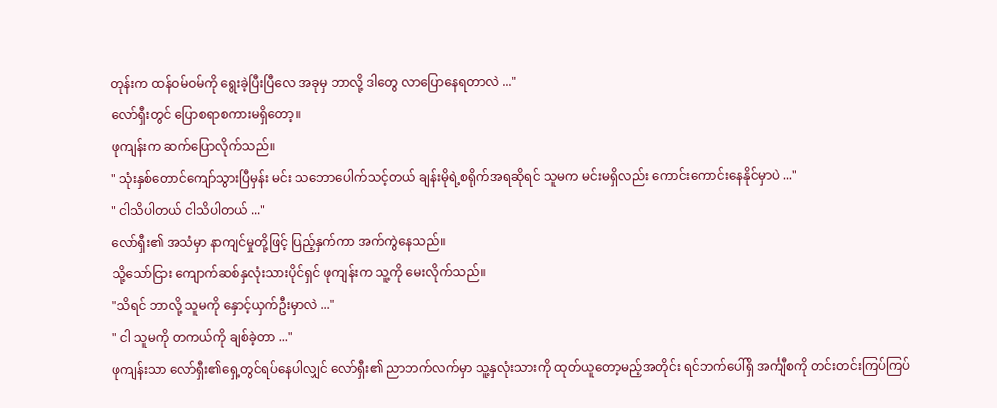တုန်းက ထန်ဝမ်ဝမ်ကို ရွေးခဲ့ပြီးပြီလေ အခုမှ ဘာလို့ ဒါတွေ လာပြောနေရတာလဲ ..."
လော်ရှီးတွင် ပြောစရာစကားမရှိတော့။
ဖုကျန်းက ဆက်ပြောလိုက်သည်။
" သုံးနှစ်‌တောင်ကျော်သွားပြီမှန်း မင်း သဘောပေါက်သင့်တယ် ချန်းမိုရဲ့စရိုက်အရဆိုရင် သူမက မင်းမရှိလည်း ကောင်းကောင်းနေနိုင်မှာပဲ ..."
" ငါသိပါတယ် ငါသိပါတယ် ..."
လော်ရှီး၏ အသံမှာ နာကျင်မှုတို့ဖြင့် ပြည့်နှက်ကာ အက်ကွဲနေသည်။
သို့သော်ငြား ကျောက်ဆစ်နှလုံးသားပိုင်ရှင် ဖုကျန်းက သူ့ကို မေးလိုက်သည်။
"သိရင် ဘာလို့ သူမကို နှောင့်ယှက်ဦးမှာလဲ ..."
" ငါ သူမကို တကယ်ကို ချစ်ခဲ့တာ ..."
ဖုကျန်းသာ လော်ရှီး၏ရှေ့တွင်ရပ်နေပါလျှင် လော်ရှီး၏ ညာဘက်လက်မှာ သူ့နှလုံးသားကို ထုတ်ယူတော့မည့်အတိုင်း ရင်ဘက်ပေါ်ရှိ အင်္ကျီစကို တင်းတင်းကြပ်ကြပ်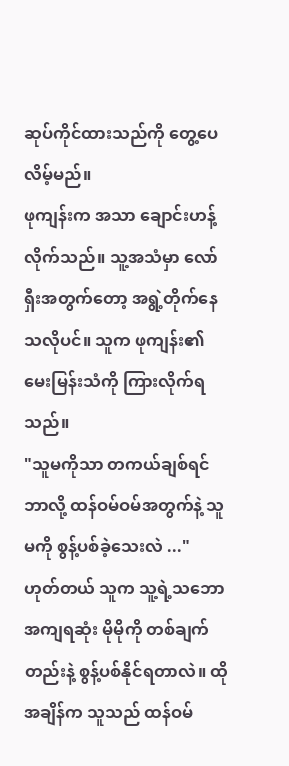ဆုပ်ကိုင်ထားသည်ကို တွေ့ပေလိမ့်မည်။
ဖုကျန်းက အသာ ချောင်းဟန့်လိုက်သည်။ သူ့အသံမှာ လော်ရှီးအတွက်တော့ အရွဲ့တိုက်နေသလိုပင်။ သူက ဖုကျန်း၏ မေးမြန်းသံကို ကြားလိုက်ရသည်။
"သူမကိုသာ တကယ်ချစ်ရင် ဘာလို့ ထန်ဝမ်ဝမ်အတွက်နဲ့ သူမကို စွန့်ပစ်ခဲ့သေးလဲ ..."
ဟုတ်တယ် သူက သူ့ရဲ့သဘောအကျရဆုံး မိုမိုကို တစ်ချက်တည်းနဲ့ စွန့်ပစ်နိုင်ရတာလဲ။ ထိုအချိန်က သူသည် ထန်ဝမ်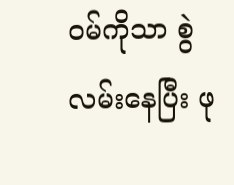ဝမ်ကိုသာ စွဲလမ်းနေပြီး ဖု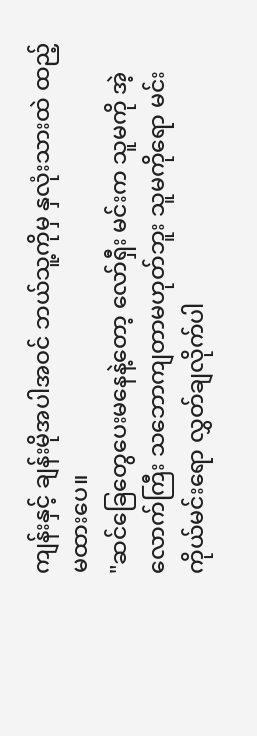ကျန်းနှင့် ချန်းမိုအပါအဝင် ဘယ်သူ့ကိုမှ နှလုံးသားထဲ ထည့်မထားပေ။
"ဆင်ခြေတွေပေးမနေနဲ့တော့ လော်ရှီး မင်းက သူမကို အဲ့လောက်ကြီး သဘောကျတာမဟုတ်ဘူး သူမကိုရော မင်းကိုယ်မင်းရော လွှတ်ချလိုက်ပါ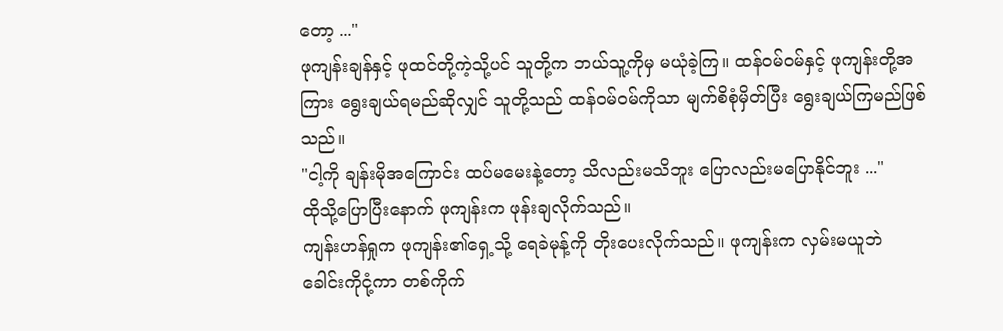တော့ ..."
ဖုကျန်းချန်နှင့် ဖုထင်တို့ကဲ့သို့ပင် သူတို့က ဘယ်သူ့ကိုမှ မယုံခဲ့ကြ။ ထန်ဝမ်ဝမ်နှင့် ဖုကျန်းတို့အကြား ရွေးချယ်ရမည်ဆိုလျှင် သူတို့သည် ထန်ဝမ်ဝမ်ကိုသာ မျက်စိစုံမှိတ်ပြီး ရွေးချယ်ကြမည်ဖြစ်သည်။
"ငါ့ကို ချန်းမိုအကြောင်း ထပ်မမေးနဲ့တော့ သိလည်းမသိဘူး ပြောလည်းမပြောနိုင်ဘူး ..."
ထိုသို့ပြောပြီးနောက် ဖုကျန်းက ဖုန်းချလိုက်သည်။
ကျန်းဟန်ရှုက ဖုကျန်း၏ရှေ့သို့ ရေခဲမုန့်ကို တိုးပေးလိုက်သည်။ ဖုကျန်းက လှမ်းမယူဘဲ ခေါင်းကိုငုံ့ကာ တစ်ကိုက်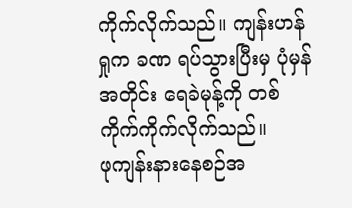ကိုက်လိုက်သည်။ ကျန်းဟန်ရှုက ခဏ ရပ်သွားပြီးမှ ပုံမှန်အတိုင်း ရေခဲမုန့်ကို တစ်ကိုက်ကိုက်လိုက်သည်။
ဖုကျန်းနားနေစဉ်အ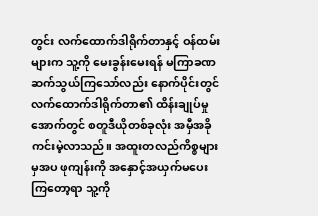တွင်း လက်ထောက်ဒါရိုက်တာနှင့် ဝန်ထမ်းများက သူ့ကို မေးခွန်းမေးရန် မကြာခဏ ဆက်သွယ်ကြသော်လည်း နောက်ပိုင်းတွင် လက်ထောက်ဒါရိုက်တာ၏ ထိန်းချုပ်မှုအောက်တွင် စတူဒီယိုတစ်ခုလုံး အမှီအခိုကင်းမဲ့လာသည်။ အထူးတလည်ကိစ္စများမှအပ ဖုကျန်းကို အနှောင့်အယှက်မပေးကြတော့ရာ သူ့ကို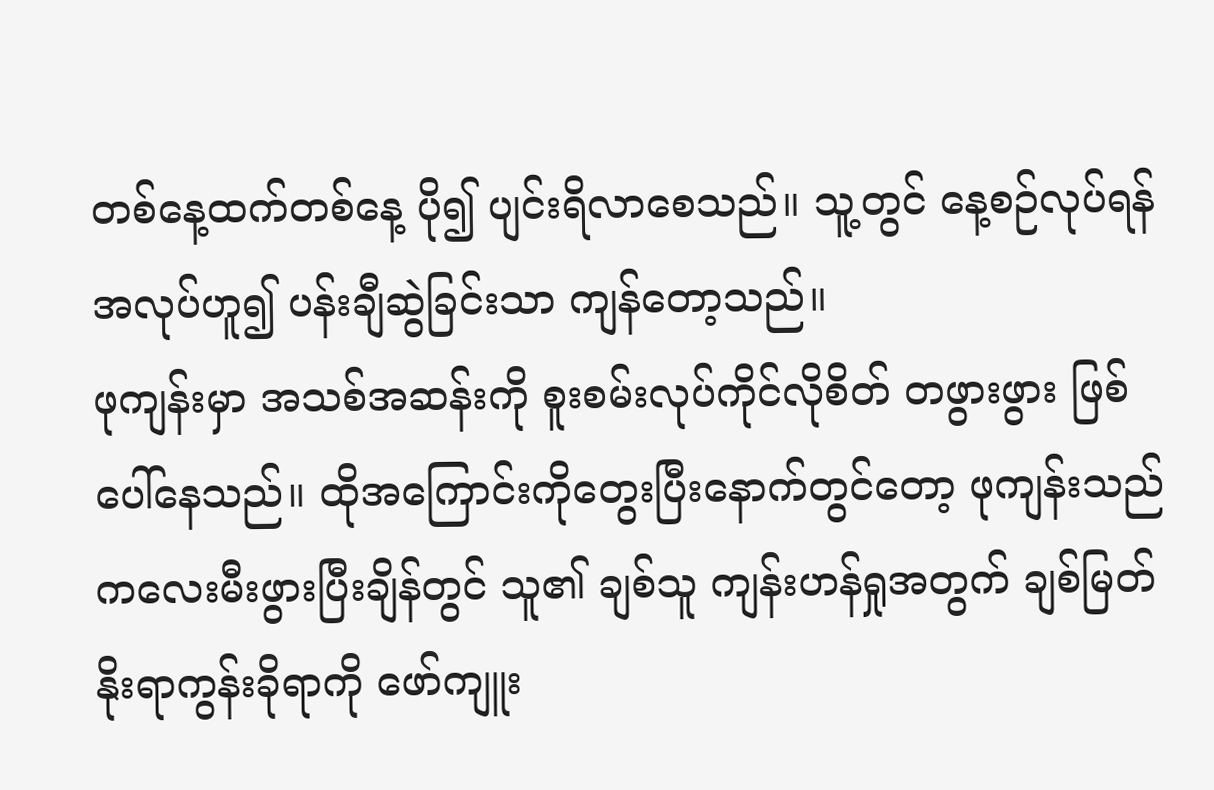တစ်နေ့ထက်တစ်နေ့ ပို၍ ပျင်းရိလာစေသည်။ သူ့တွင် နေ့စဉ်လုပ်ရန်အလုပ်ဟူ၍ ပန်းချီဆွဲခြင်းသာ ကျန်တော့သည်။
ဖုကျန်းမှာ အသစ်အဆန်းကို စူးစမ်းလုပ်ကိုင်လိုစိတ် တဖွားဖွား ဖြစ်ပေါ်နေသည်။ ထိုအကြောင်းကိုတွေးပြီးနောက်တွင်တော့ ဖုကျန်းသည် ကလေးမီးဖွားပြီးချိန်တွင် သူ၏ ချစ်သူ ကျန်းဟန်ရှုအတွက် ချစ်မြတ်နိုးရာကွန်းခိုရာကို ဖော်ကျူး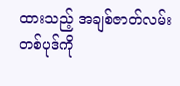ထားသည့် အချစ်ဇာတ်လမ်းတစ်ပုဒ်ကို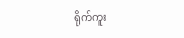ရိုက်ကူး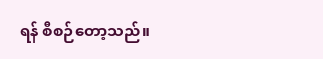ရန် စီစဉ်တော့သည်။